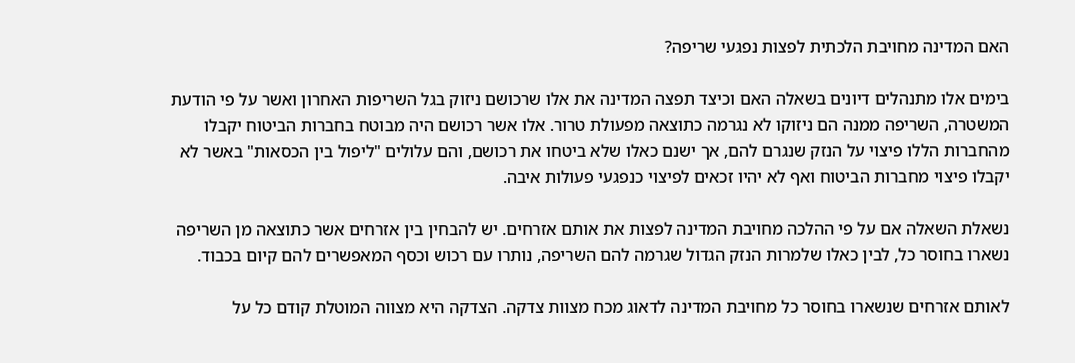האם המדינה מחויבת הלכתית לפצות נפגעי שריפה?

בימים אלו מתנהלים דיונים בשאלה האם וכיצד תפצה המדינה את אלו שרכושם ניזוק בגל השריפות האחרון ואשר על פי הודעת המשטרה, השריפה ממנה הם ניזוקו לא נגרמה כתוצאה מפעולת טרור. אלו אשר רכושם היה מבוטח בחברות הביטוח יקבלו מהחברות הללו פיצוי על הנזק שנגרם להם, אך ישנם כאלו שלא ביטחו את רכושם, והם עלולים "ליפול בין הכסאות" באשר לא יקבלו פיצוי מחברות הביטוח ואף לא יהיו זכאים לפיצוי כנפגעי פעולות איבה.

נשאלת השאלה אם על פי ההלכה מחויבת המדינה לפצות את אותם אזרחים. יש להבחין בין אזרחים אשר כתוצאה מן השריפה נשארו בחוסר כל, לבין כאלו שלמרות הנזק הגדול שגרמה להם השריפה, נותרו עם רכוש וכסף המאפשרים להם קיום בכבוד.

לאותם אזרחים שנשארו בחוסר כל מחויבת המדינה לדאוג מכח מצוות צדקה. הצדקה היא מצווה המוטלת קודם כל על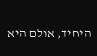היחיד, אולם היא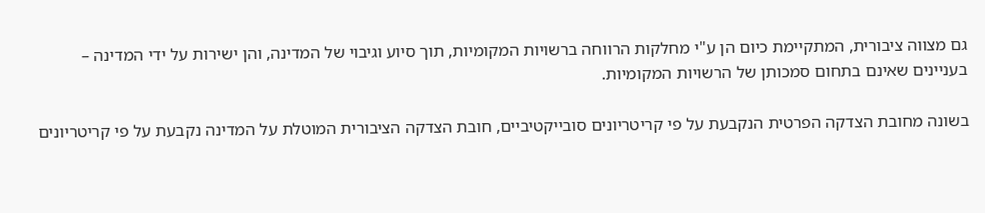גם מצווה ציבורית, המתקיימת כיום הן ע"י מחלקות הרווחה ברשויות המקומיות, תוך סיוע וגיבוי של המדינה, והן ישירות על ידי המדינה – בעניינים שאינם בתחום סמכותן של הרשויות המקומיות.

בשונה מחובת הצדקה הפרטית הנקבעת על פי קריטריונים סובייקטיביים, חובת הצדקה הציבורית המוטלת על המדינה נקבעת על פי קריטריונים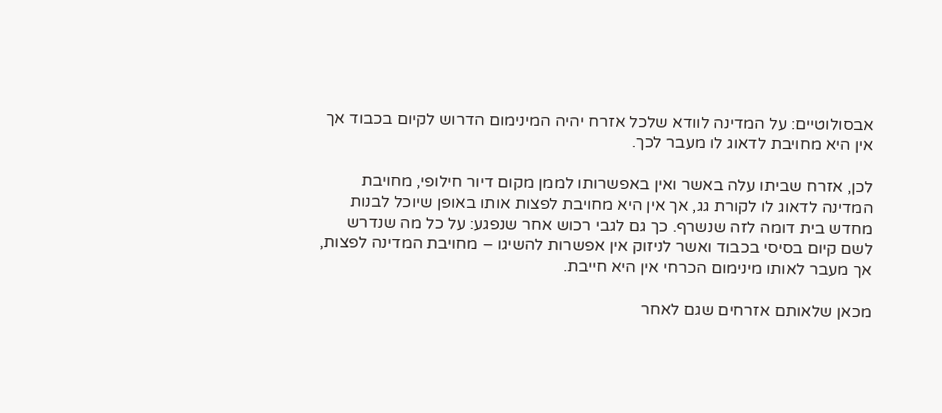אבסולוטיים: על המדינה לוודא שלכל אזרח יהיה המינימום הדרוש לקיום בכבוד אך אין היא מחויבת לדאוג לו מעבר לכך.

לכן, אזרח שביתו עלה באשר ואין באפשרותו לממן מקום דיור חילופי, מחויבת המדינה לדאוג לו לקורת גג, אך אין היא מחויבת לפצות אותו באופן שיוכל לבנות מחדש בית דומה לזה שנשרף. כך גם לגבי רכוש אחר שנפגע: על כל מה שנדרש לשם קיום בסיסי בכבוד ואשר לניזוק אין אפשרות להשיגו – מחויבת המדינה לפצות, אך מעבר לאותו מינימום הכרחי אין היא חייבת.

מכאן שלאותם אזרחים שגם לאחר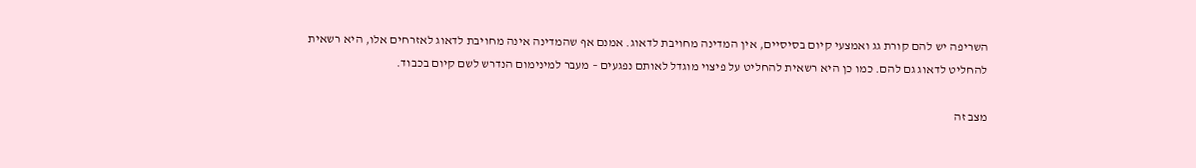השריפה יש להם קורת גג ואמצעי קיום בסיסיים, אין המדינה מחויבת לדאוג. אמנם אף שהמדינה אינה מחויבת לדאוג לאזרחים אלו, היא רשאית להחליט לדאוג גם להם. כמו כן היא רשאית להחליט על פיצוי מוגדל לאותם נפגעים – מעבר למינימום הנדרש לשם קיום בכבוד.

מצב זה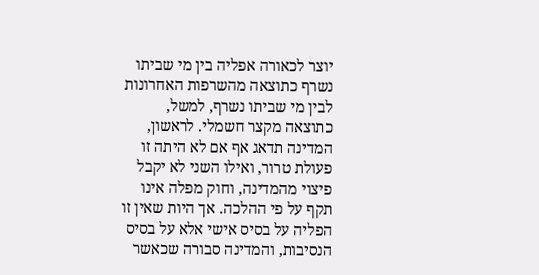יוצר לכאורה אפליה בין מי שביתו נשרף כתוצאה מהשרפות האחרונות לבין מי שביתו נשרף, למשל, כתוצאה מקצר חשמלי. לראשון, המדינה תדאג אף אם לא היתה זו פעולת טרור, ואילו השני לא יקבל פיצוי מהמדינה, וחוק מפלה אינו תקף על פי ההלכה. אך היות שאין זו הפליה על בסיס אישי אלא על בסיס הנסיבות, והמדינה סבורה שכאשר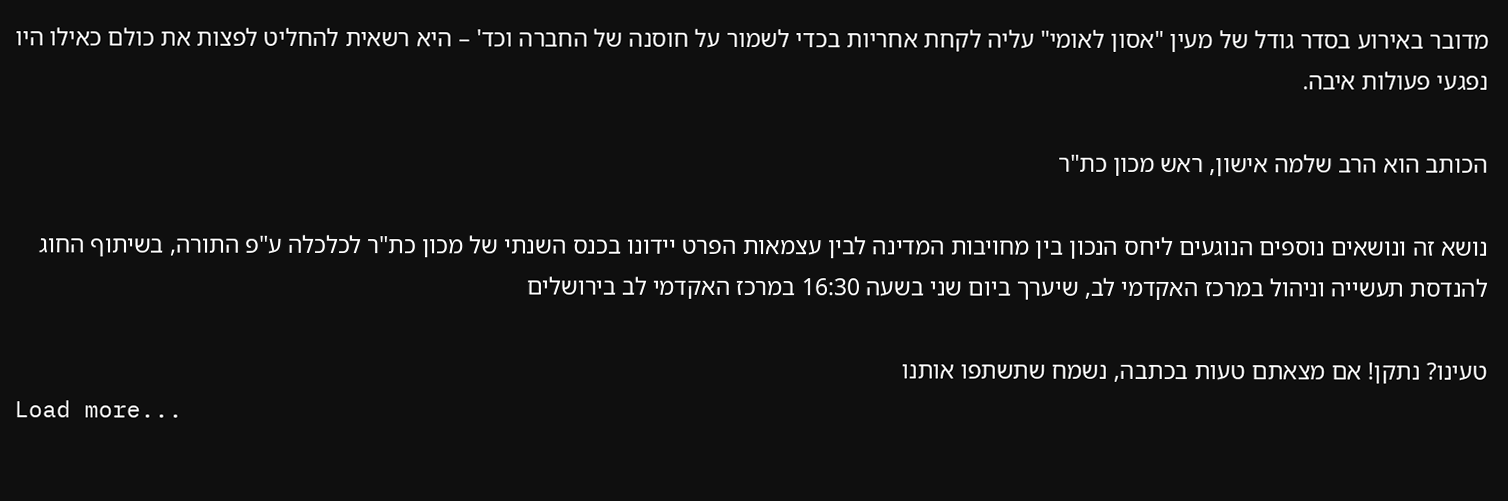מדובר באירוע בסדר גודל של מעין "אסון לאומי" עליה לקחת אחריות בכדי לשמור על חוסנה של החברה וכד' – היא רשאית להחליט לפצות את כולם כאילו היו נפגעי פעולות איבה.

הכותב הוא הרב שלמה אישון, ראש מכון כת"ר

נושא זה ונושאים נוספים הנוגעים ליחס הנכון בין מחויבות המדינה לבין עצמאות הפרט יידונו בכנס השנתי של מכון כת"ר לכלכלה ע"פ התורה, בשיתוף החוג להנדסת תעשייה וניהול במרכז האקדמי לב, שיערך ביום שני בשעה 16:30 במרכז האקדמי לב בירושלים

טעינו? נתקן! אם מצאתם טעות בכתבה, נשמח שתשתפו אותנו
Load more...